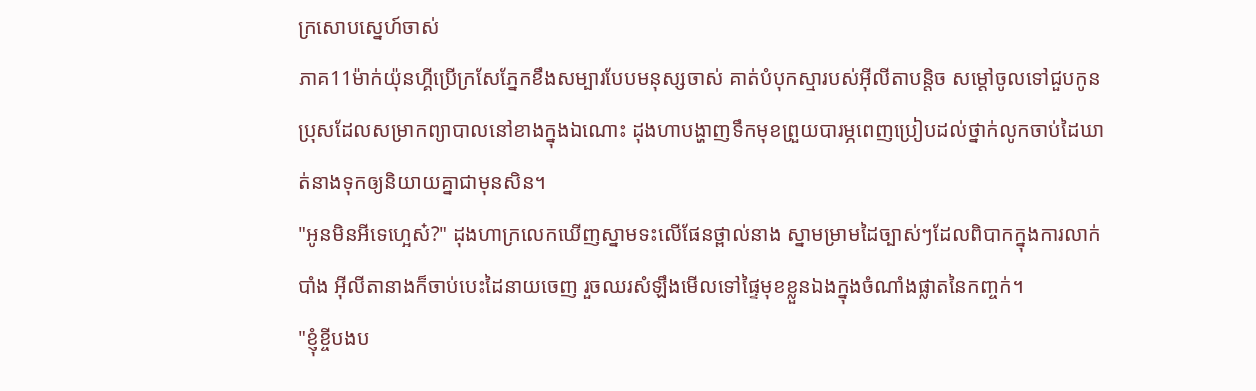ក្រសោបស្នេហ៍ចាស់
ភាគ11ម៉ាក់យ៉ុនហ្គីប្រើក្រសែភ្នែកខឹងសម្បារបែបមនុស្សចាស់ គាត់បំបុកស្មារបស់អ៊ីលីតាបន្តិច សម្ដៅចូលទៅជួបកូនប្រុសដែលសម្រាកព្យាបាលនៅខាងក្នុងឯណោះ ដុងហាបង្ហាញទឹកមុខព្រួយបារម្ភពេញប្រៀបដល់ថ្នាក់លូកចាប់ដៃឃាត់នាងទុកឲ្យនិយាយគ្នាជាមុនសិន។
"អូនមិនអីទេហ្អេស៎?" ដុងហាក្រលេកឃើញស្នាមទះលើផែនថ្ពាល់នាង ស្នាមម្រាមដៃច្បាស់ៗដែលពិបាកក្នុងការលាក់បាំង អ៊ីលីតានាងក៏ចាប់បេះដៃនាយចេញ រួចឈរសំឡឹងមើលទៅផ្ទៃមុខខ្លួនឯងក្នុងចំណាំងផ្លាតនៃកញ្ចក់។
"ខ្ញុំខ្ចីបងប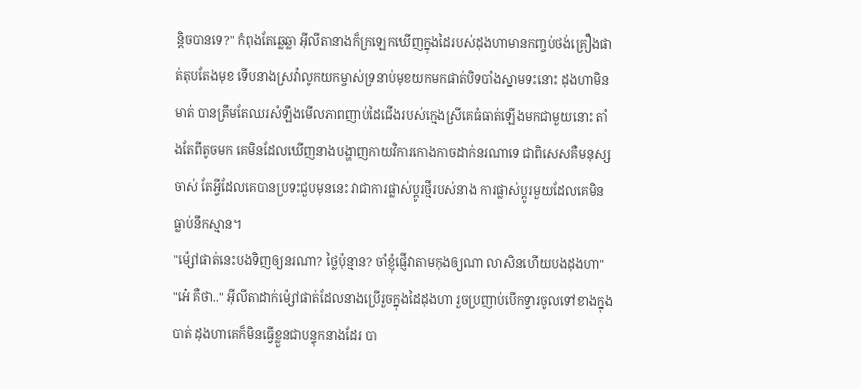ន្តិចបានទេ?" កំពុងតែឆ្លេឆ្លា អ៊ីលីតានាងក៏ក្រឡេកឃើញក្នុងដៃរបស់ដុងហាមានកញ្ចប់ថង់គ្រឿងផាត់តុបតែងមុខ ទើបនាងស្រវ៉ាលូកយកម្ចាស់ទ្រនាប់មុខយកមកផាត់បិទបាំងស្នាមទះនោះ ដុងហាមិនមាត់ បានត្រឹមតែឈរសំឡឹងមើលភាពញាប់ដៃជើងរបស់ក្មេងស្រីគេធំធាត់ឡើងមកជាមួយនោះ តាំងតែពីតូចមក គេមិនដែលឃើញនាងបង្ហាញកាយវិការកោងកាចដាក់នរណាទេ ជាពិសេសគឺមនុស្សចាស់ តែអ្វីដែលគេបានប្រទះជួបមុននេះ វាជាការផ្លាស់ប្ដូរថ្មីរបស់នាង ការផ្លាស់ប្ដូរមួយដែលគេមិនធ្លាប់នឹកស្មាន។
"ម៉្សៅផាត់នេះបងទិញឲ្យនរណា? ថ្លៃប៉ុន្មាន? ចាំខ្ញុំផ្ញើវាតាមកុងឲ្យណា លាសិនហើយបងដុងហា"
"អេ៎ គឺថា.." អ៊ីលីតាដាក់ម៉្សៅផាត់ដែលនាងប្រើរួចក្នុងដៃដុងហា រួចប្រញាប់បើកទ្វារចូលទៅខាងក្នុងបាត់ ដុងហាគេក៏មិនធ្វើខ្លួនជាបន្ទុកនាងដែរ បា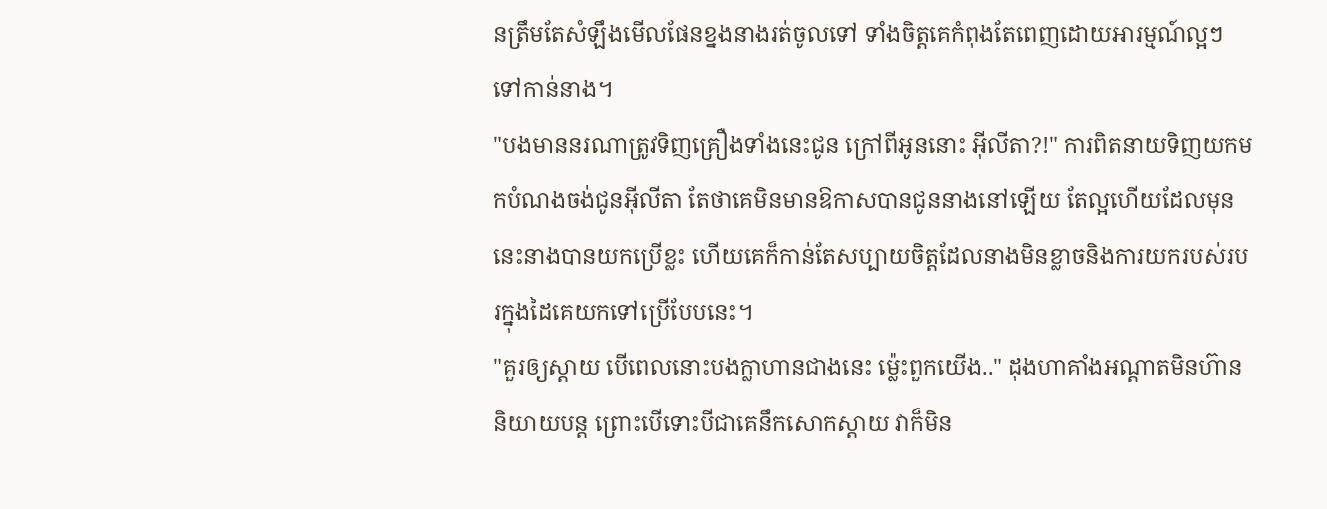នត្រឹមតែសំឡឹងមើលផែនខ្នងនាងរត់ចូលទៅ ទាំងចិត្តគេកំពុងតែពេញដោយអារម្មណ៍ល្អៗទៅកាន់នាង។
"បងមាននរណាត្រូវទិញគ្រឿងទាំងនេះជូន ក្រៅពីអូននោះ អ៊ីលីតា?!" ការពិតនាយទិញយកមកបំណងចង់ជូនអ៊ីលីតា តែថាគេមិនមានឱកាសបានជូននាងនៅឡើយ តែល្អហើយដែលមុននេះនាងបានយកប្រើខ្លះ ហើយគេក៏កាន់តែសប្បាយចិត្តដែលនាងមិនខ្លាចនិងការយករបស់របរក្នុងដៃគេយកទៅប្រើបែបនេះ។
"គួរឲ្យស្ដាយ បើពេលនោះបងក្លាហានជាងនេះ ម៉្លេះពួកយើង.." ដុងហាគាំងអណ្ដាតមិនហ៊ាននិយាយបន្ត ព្រោះបើទោះបីជាគេនឹកសោកស្ដាយ វាក៏មិន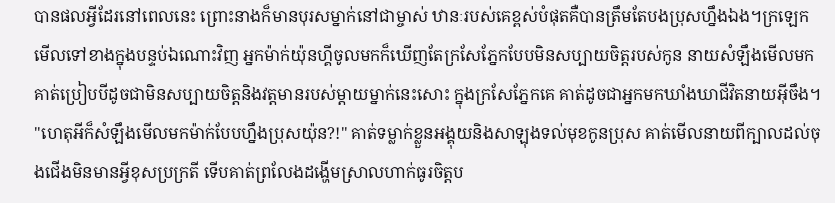បានផលអ្វីដែរនៅពេលនេះ ព្រោះនាងក៏មានបុរសម្នាក់នៅជាម្ចាស់ ឋានៈរបស់គេខ្ពស់បំផុតគឺបានត្រឹមតែបងប្រុសហ្នឹងឯង។ក្រឡេកមើលទៅខាងក្នុងបន្ទប់ឯណោះវិញ អ្នកម៉ាក់យ៉ុនហ្គីចូលមកក៏ឃើញតែក្រសែភ្នែកបែបមិនសប្បាយចិត្តរបស់កូន នាយសំឡឹងមើលមកគាត់ប្រៀបបីដូចជាមិនសប្បាយចិត្តនិងវត្តមានរបស់ម្ដាយម្នាក់នេះសោះ ក្នុងក្រសែភ្នែកគេ គាត់ដូចជាអ្នកមកឃាំងឃាជីវិតនាយអ៊ីចឹង។
"ហេតុអីក៏សំឡឹងមើលមកម៉ាក់បែបហ្នឹងប្រុសយ៉ុន?!" គាត់ទម្លាក់ខ្លួនអង្គុយនិងសាឡុងទល់មុខកូនប្រុស គាត់មើលនាយពីក្បាលដល់ចុងជើងមិនមានអ្វីខុសប្រក្រតី ទើបគាត់ព្រលែងដង្ហើមស្រាលហាក់ធូរចិត្តប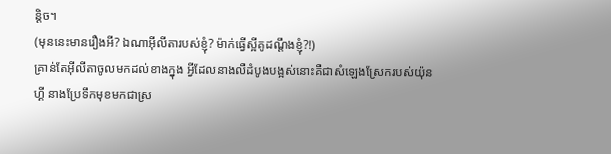ន្តិច។
(មុននេះមានរឿងអី? ឯណាអ៊ីលីតារបស់ខ្ញុំ? ម៉ាក់ធ្វើស្អីគូដណ្ដឹងខ្ញុំ?!)
គ្រាន់តែអ៊ីលីតាចូលមកដល់ខាងក្នុង អ្វីដែលនាងលឺដំបូងបង្អស់នោះគឺជាសំឡេងស្រែករបស់យ៉ុនហ្គី នាងប្រែទឹកមុខមកជាស្រ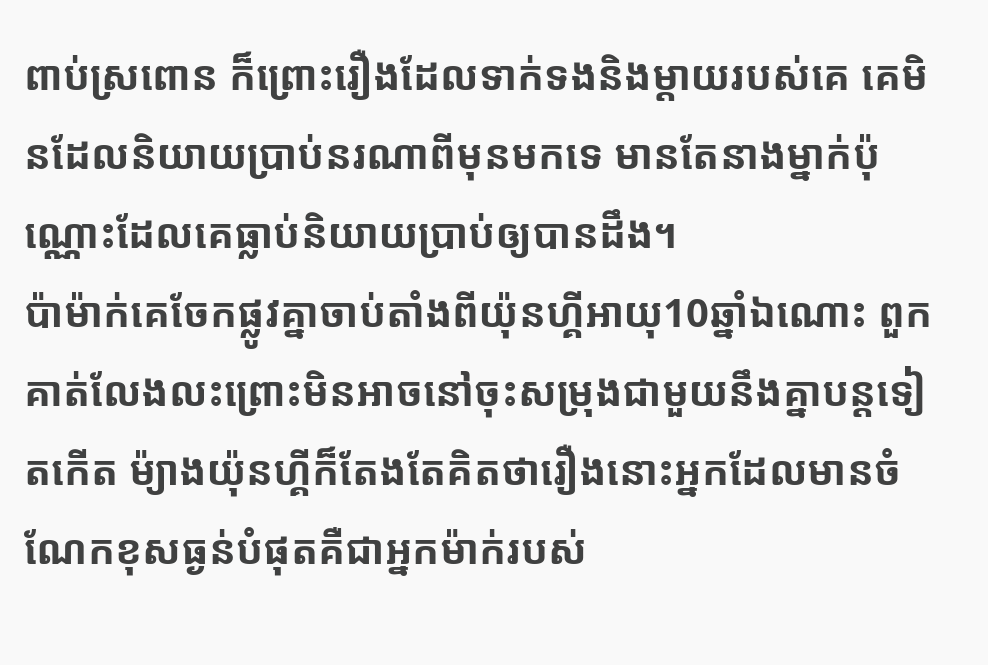ពាប់ស្រពោន ក៏ព្រោះរឿងដែលទាក់ទងនិងម្ដាយរបស់គេ គេមិនដែលនិយាយប្រាប់នរណាពីមុនមកទេ មានតែនាងម្នាក់ប៉ុណ្ណោះដែលគេធ្លាប់និយាយប្រាប់ឲ្យបានដឹង។
ប៉ាម៉ាក់គេចែកផ្លូវគ្នាចាប់តាំងពីយ៉ុនហ្គីអាយុ10ឆ្នាំឯណោះ ពួកគាត់លែងលះព្រោះមិនអាចនៅចុះសម្រុងជាមួយនឹងគ្នាបន្តទៀតកើត ម៉្យាងយ៉ុនហ្គីក៏តែងតែគិតថារឿងនោះអ្នកដែលមានចំណែកខុសធ្ងន់បំផុតគឺជាអ្នកម៉ាក់របស់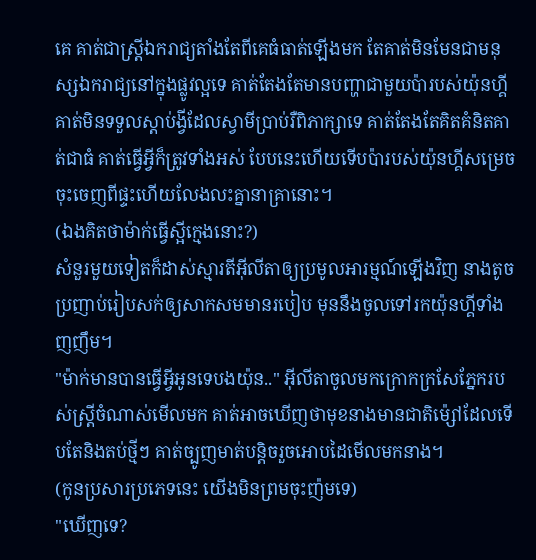គេ គាត់ជាស្ត្រីឯករាជ្យតាំងតែពីគេធំធាត់ឡើងមក តែគាត់មិនមែនជាមនុស្សឯករាជ្យនៅក្នុងផ្លូវល្អទេ គាត់តែងតែមានបញ្ហាជាមួយប៉ារបស់យ៉ុនហ្គី គាត់មិនទទួលស្ដាប់ង្វីដែលស្វាមីប្រាប់រឺពិភាក្សាទេ គាត់តែងតែគិតគំនិតគាត់ជាធំ គាត់ធ្វើអ្វីក៏ត្រូវទាំងអស់ បែបនេះហើយទើបប៉ារបស់យ៉ុនហ្គីសម្រេចចុះចេញពីផ្ទះហើយលែងលះគ្នានាគ្រានោះ។
(ឯងគិតថាម៉ាក់ធ្វើស្អីក្មេងនោះ?)
សំនួរមួយទៀតក៏ដាស់ស្មារតីអ៊ីលីតាឲ្យប្រមូលអារម្មណ៍ឡើងវិញ នាងតូចប្រញាប់រៀបសក់ឲ្យសាកសមមានរបៀប មុននឹងចូលទៅរកយ៉ុនហ្គីទាំងញញឹម។
"ម៉ាក់មានបានធ្វើអ្វីអូនទេបងយ៉ុន.." អ៊ីលីតាចូលមកក្រោកក្រសែភ្នែករបស់ស្ត្រីចំណាស់មើលមក គាត់អាចឃើញថាមុខនាងមានជាតិម៉្សៅដែលទើបតែនិងតប់ថ្មីៗ គាត់ច្បូញមាត់បន្តិចរួចអោបដៃមើលមកនាង។
(កូនប្រសារប្រភេទនេះ យើងមិនព្រមចុះញ៉មទេ)
"ឃើញទេ?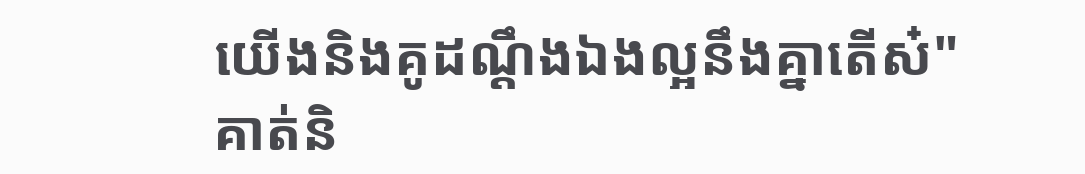យើងនិងគូដណ្ដឹងឯងល្អនឹងគ្នាតើស៎" គាត់និ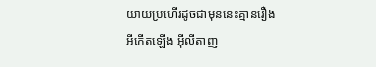យាយប្រហើរដូចជាមុននេះគ្មានរឿងអីកើតឡើង អ៊ីលីតាញ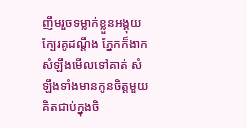ញឹមរួចទម្លាក់ខ្លួនអង្គុយក្បែរគូដណ្ដឹង ភ្នែកក៏ងាកសំឡឹងមើលទៅគាត់ សំឡឹងទាំងមានកូនចិត្តមួយគិតជាប់ក្នុងចិ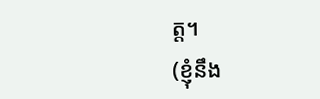ត្ត។
(ខ្ញុំនឹង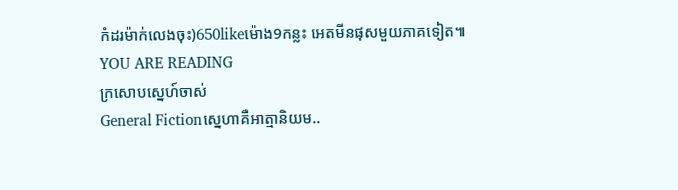កំដរម៉ាក់លេងចុះ)650likeម៉ោង9កន្លះ អេតមីនផុសមួយភាគទៀត៕
YOU ARE READING
ក្រសោបស្នេហ៍ចាស់
General Fictionស្នេហាគឺអាត្មានិយម..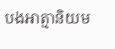បងអាត្មានិយម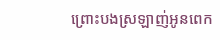ព្រោះបងស្រឡាញ់អូនពេក